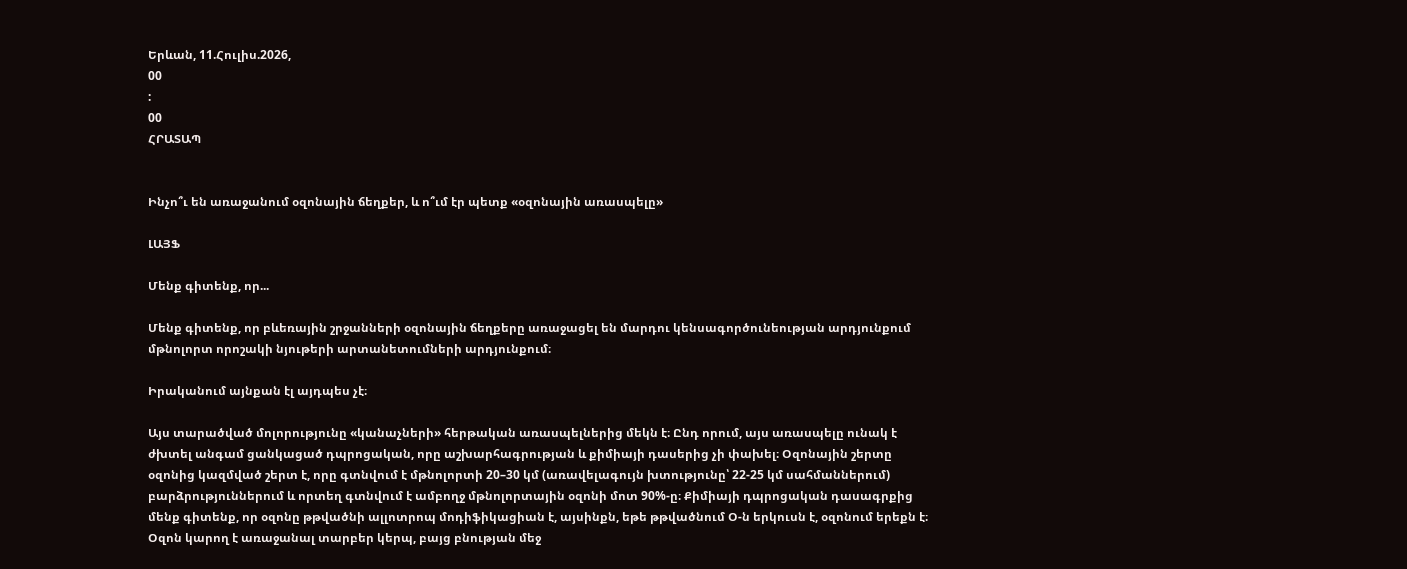Երևան, 11.Հուլիս.2026,
00
:
00
ՀՐԱՏԱՊ


Ինչո՞ւ են առաջանում օզոնային ճեղքեր, և ո՞ւմ էր պետք «օզոնային առասպելը»

ԼԱՅՖ

Մենք գիտենք, որ...

Մենք գիտենք, որ բևեռային շրջանների օզոնային ճեղքերը առաջացել են մարդու կենսագործունեության արդյունքում մթնոլորտ որոշակի նյութերի արտանետումների արդյունքում։

Իրականում այնքան էլ այդպես չէ։

Այս տարածված մոլորությունը «կանաչների» հերթական առասպելներից մեկն է։ Ընդ որում, այս առասպելը ունակ է ժխտել անգամ ցանկացած դպրոցական, որը աշխարհագրության և քիմիայի դասերից չի փախել։ Օզոնային շերտը օզոնից կազմված շերտ է, որը գտնվում է մթնոլորտի 20–30 կմ (առավելագույն խտությունը՝ 22-25 կմ սահմաններում) բարձրություններում և որտեղ գտնվում է ամբողջ մթնոլորտային օզոնի մոտ 90%-ը։ Քիմիայի դպրոցական դասագրքից մենք գիտենք, որ օզոնը թթվածնի ալլոտրոպ մոդիֆիկացիան է, այսինքն, եթե թթվածնում Օ-ն երկուսն է, օզոնում երեքն է։ Օզոն կարող է առաջանալ տարբեր կերպ, բայց բնության մեջ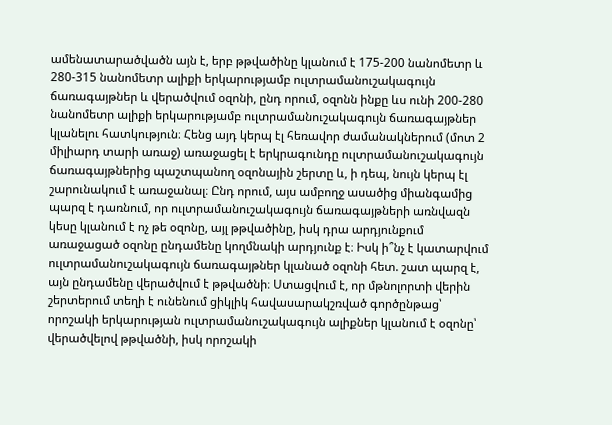ամենատարածվածն այն է, երբ թթվածինը կլանում է 175-200 նանոմետր և 280-315 նանոմետր ալիքի երկարությամբ ուլտրամանուշակագույն ճառագայթներ և վերածվում օզոնի, ընդ որում, օզոնն ինքը ևս ունի 200-280 նանոմետր ալիքի երկարությամբ ուլտրամանուշակագույն ճառագայթներ կլանելու հատկություն։ Հենց այդ կերպ էլ հեռավոր ժամանակներում (մոտ 2 միլիարդ տարի առաջ) առաջացել է երկրագունդը ուլտրամանուշակագույն ճառագայթներից պաշտպանող օզոնային շերտը և, ի դեպ, նույն կերպ էլ շարունակում է առաջանալ։ Ընդ որում, այս ամբողջ ասածից միանգամից պարզ է դառնում, որ ուլտրամանուշակագույն ճառագայթների առնվազն կեսը կլանում է ոչ թե օզոնը, այլ թթվածինը, իսկ դրա արդյունքում առաջացած օզոնը ընդամենը կողմնակի արդյունք է։ Իսկ ի՞նչ է կատարվում ուլտրամանուշակագույն ճառագայթներ կլանած օզոնի հետ. շատ պարզ է, այն ընդամենը վերածվում է թթվածնի։ Ստացվում է, որ մթնոլորտի վերին շերտերում տեղի է ունենում ցիկլիկ հավասարակշռված գործընթաց՝ որոշակի երկարության ուլտրամանուշակագույն ալիքներ կլանում է օզոնը՝ վերածվելով թթվածնի, իսկ որոշակի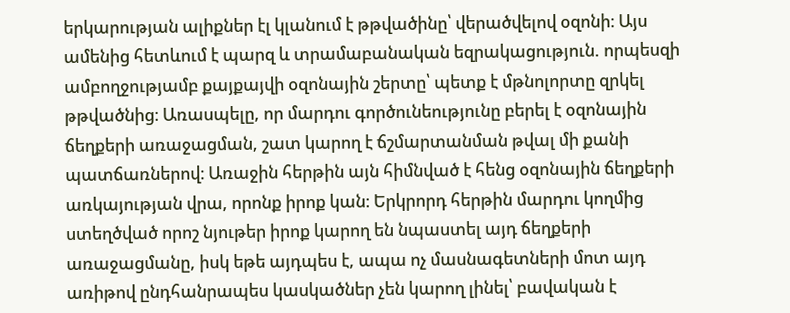երկարության ալիքներ էլ կլանում է թթվածինը՝ վերածվելով օզոնի։ Այս ամենից հետևում է պարզ և տրամաբանական եզրակացություն. որպեսզի ամբողջությամբ քայքայվի օզոնային շերտը՝ պետք է մթնոլորտը զրկել թթվածնից։ Առասպելը, որ մարդու գործունեությունը բերել է օզոնային ճեղքերի առաջացման, շատ կարող է ճշմարտանման թվալ մի քանի պատճառներով։ Առաջին հերթին այն հիմնված է հենց օզոնային ճեղքերի առկայության վրա, որոնք իրոք կան։ Երկրորդ հերթին մարդու կողմից ստեղծված որոշ նյութեր իրոք կարող են նպաստել այդ ճեղքերի առաջացմանը, իսկ եթե այդպես է, ապա ոչ մասնագետների մոտ այդ առիթով ընդհանրապես կասկածներ չեն կարող լինել՝ բավական է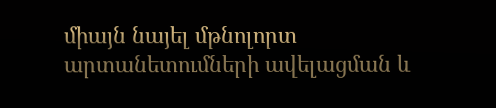միայն նայել մթնոլորտ արտանետումների ավելացման և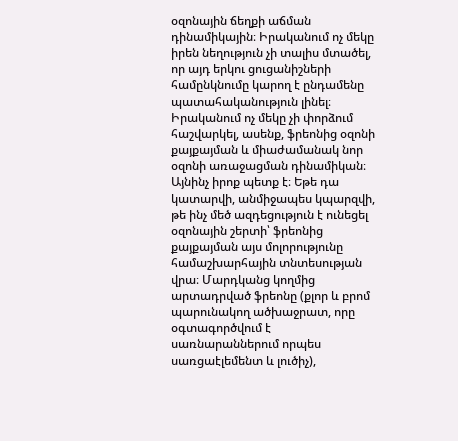օզոնային ճեղքի աճման դինամիկային։ Իրականում ոչ մեկը իրեն նեղություն չի տալիս մտածել, որ այդ երկու ցուցանիշների համընկնումը կարող է ընդամենը պատահականություն լինել։ Իրականում ոչ մեկը չի փորձում հաշվարկել, ասենք, ֆրեոնից օզոնի քայքայման և միաժամանակ նոր օզոնի առաջացման դինամիկան։ Այնինչ իրոք պետք է։ Եթե դա կատարվի, անմիջապես կպարզվի, թե ինչ մեծ ազդեցություն է ունեցել օզոնային շերտի՝ ֆրեոնից քայքայման այս մոլորությունը համաշխարհային տնտեսության վրա։ Մարդկանց կողմից արտադրված ֆրեոնը (քլոր և բրոմ պարունակող ածխաջրատ, որը օգտագործվում է սառնարաններում որպես սառցաէլեմենտ և լուծիչ),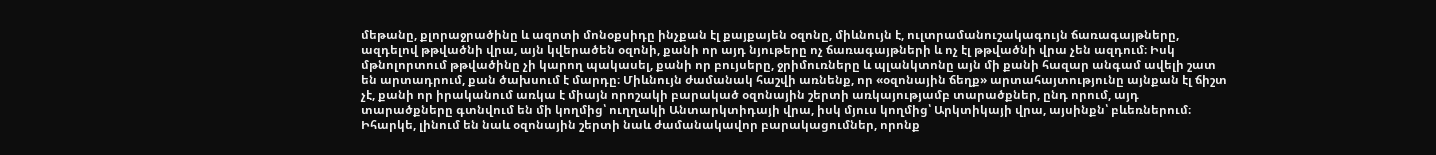մեթանը, քլորաջրածինը և ազոտի մոնօքսիդը ինչքան էլ քայքայեն օզոնը, միևնույն է, ուլտրամանուշակագույն ճառագայթները, ազդելով թթվածնի վրա, այն կվերածեն օզոնի, քանի որ այդ նյութերը ոչ ճառագայթների և ոչ էլ թթվածնի վրա չեն ազդում։ Իսկ մթնոլորտում թթվածինը չի կարող պակասել, քանի որ բույսերը, ջրիմուռները և պլանկտոնը այն մի քանի հազար անգամ ավելի շատ են արտադրում, քան ծախսում է մարդը։ Միևնույն ժամանակ հաշվի առնենք, որ «օզոնային ճեղք» արտահայտությունը այնքան էլ ճիշտ չէ, քանի որ իրականում առկա է միայն որոշակի բարակած օզոնային շերտի առկայությամբ տարածքներ, ընդ որում, այդ տարածքները գտնվում են մի կողմից՝ ուղղակի Անտարկտիդայի վրա, իսկ մյուս կողմից՝ Արկտիկայի վրա, այսինքն՝ բևեռներում։ Իհարկե, լինում են նաև օզոնային շերտի նաև ժամանակավոր բարակացումներ, որոնք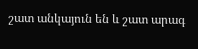շատ անկայուն են և շատ արագ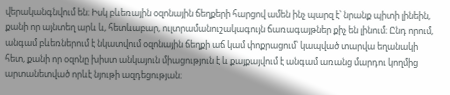վերականգնվում են։ Իսկ բևեռային օզոնային ճեղքերի հարցով ամեն ինչ պարզ է՝ նրանք պիտի լինեին, քանի որ այնտեղ արև և, հետևաբար, ուլտրամանուշակագույն ճառագայթներ քիչ են լինում։ Ընդ որում, անգամ բևեռներում է նկատվում օզոնային ճեղքի աճ կամ փոքրացում՝ կապված տարվա եղանակի հետ, քանի որ օզոնը խիստ անկայուն միացություն է և քայքայվում է անգամ առանց մարդու կողմից արտանետված որևէ նյութի ազդեցության։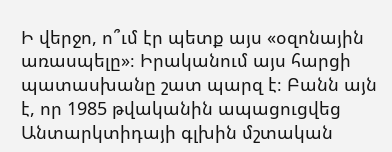Ի վերջո, ո՞ւմ էր պետք այս «օզոնային առասպելը»։ Իրականում այս հարցի պատասխանը շատ պարզ է։ Բանն այն է, որ 1985 թվականին ապացուցվեց Անտարկտիդայի գլխին մշտական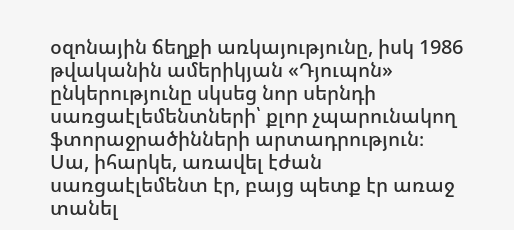օզոնային ճեղքի առկայությունը, իսկ 1986 թվականին ամերիկյան «Դյուպոն» ընկերությունը սկսեց նոր սերնդի սառցաէլեմենտների՝ քլոր չպարունակող ֆտորաջրածինների արտադրություն։ Սա, իհարկե, առավել էժան սառցաէլեմենտ էր, բայց պետք էր առաջ տանել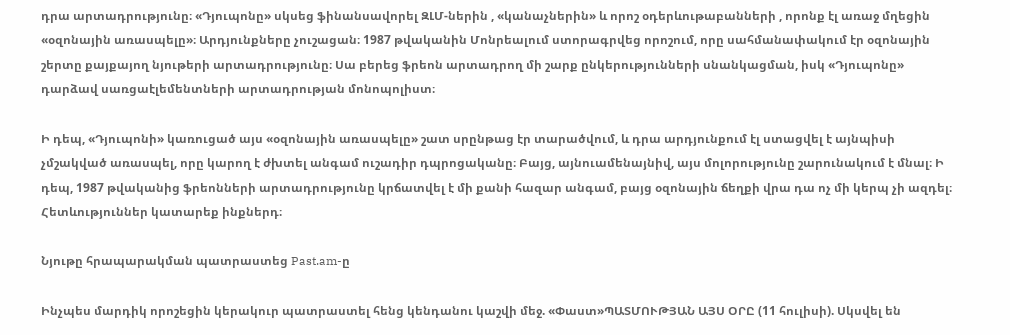դրա արտադրությունը։ «Դյուպոնը» սկսեց ֆինանսավորել ԶԼՄ-ներին , «կանաչներին» և որոշ օդերևութաբանների , որոնք էլ առաջ մղեցին «օզոնային առասպելը»։ Արդյունքները չուշացան։ 1987 թվականին Մոնրեալում ստորագրվեց որոշում, որը սահմանափակում էր օզոնային շերտը քայքայող նյութերի արտադրությունը։ Սա բերեց ֆրեոն արտադրող մի շարք ընկերությունների սնանկացման, իսկ «Դյուպոնը» դարձավ սառցաէլեմենտների արտադրության մոնոպոլիստ։

Ի դեպ, «Դյուպոնի» կառուցած այս «օզոնային առասպելը» շատ սրընթաց էր տարածվում, և դրա արդյունքում էլ ստացվել է այնպիսի չմշակված առասպել, որը կարող է ժխտել անգամ ուշադիր դպրոցականը։ Բայց, այնուամենայնիվ, այս մոլորությունը շարունակում է մնալ։ Ի դեպ, 1987 թվականից ֆրեոնների արտադրությունը կրճատվել է մի քանի հազար անգամ, բայց օզոնային ճեղքի վրա դա ոչ մի կերպ չի ազդել։ Հետևություններ կատարեք ինքներդ։

Նյութը հրապարակման պատրաստեց Past.am-ը

Ինչպես մարդիկ որոշեցին կերակուր պատրաստել հենց կենդանու կաշվի մեջ. «Փաստ»ՊԱՏՄՈՒԹՅԱՆ ԱՅՍ ՕՐԸ (11 հուլիսի). Սկսվել են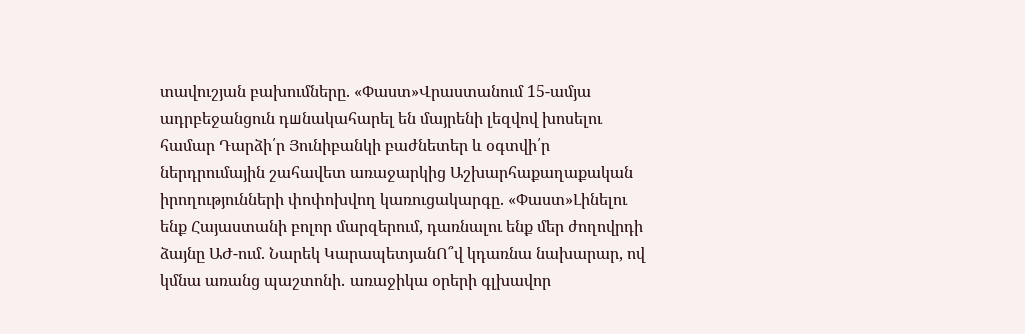տավուշյան բախումները. «Փաստ»Վրաստանում 15-ամյա ադրբեջանցուն դшնակահարել են մայրենի լեզվով խոսելու համար Դարձի՛ր Յունիբանկի բաժնետեր և օգտվի՛ր ներդրումային շահավետ առաջարկից Աշխարհաքաղաքական իրողությունների փոփոխվող կառուցակարգը. «Փաստ»Լինելու ենք Հայաստանի բոլոր մարզերում, դառնալու ենք մեր ժողովրդի ձայնը ԱԺ-ում. Նարեկ ԿարապետյանՈ՞վ կդառնա նախարար, ով կմնա առանց պաշտոնի․ առաջիկա օրերի գլխավոր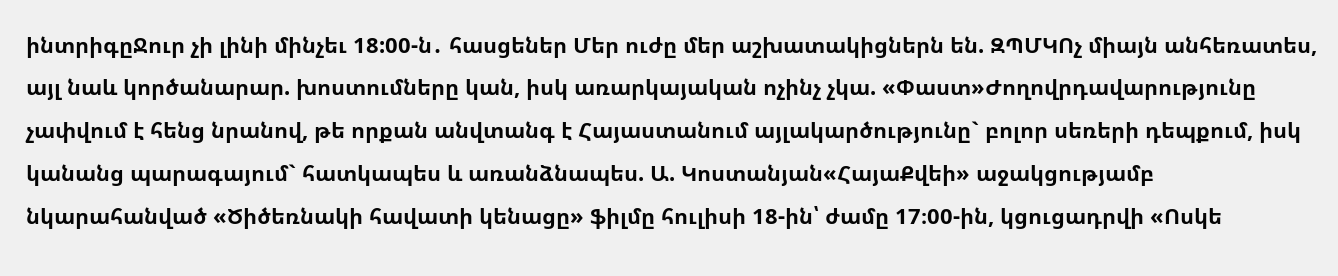ինտրիգըՋուր չի լինի մինչեւ 18:00-ն․ հասցեներ Մեր ուժը մեր աշխատակիցներն են. ԶՊՄԿՈչ միայն անհեռատես, այլ նաև կործանարար. խոստումները կան, իսկ առարկայական ոչինչ չկա. «Փաստ»Ժողովրդավարությունը չափվում է հենց նրանով, թե որքան անվտանգ է Հայաստանում այլակարծությունը` բոլոր սեռերի դեպքում, իսկ կանանց պարագայում` հատկապես և առանձնապես. Ա. Կոստանյան«ՀայաՔվեի» աջակցությամբ նկարահանված «Ծիծեռնակի հավատի կենացը» ֆիլմը հուլիսի 18-ին՝ ժամը 17։00-ին, կցուցադրվի «Ոսկե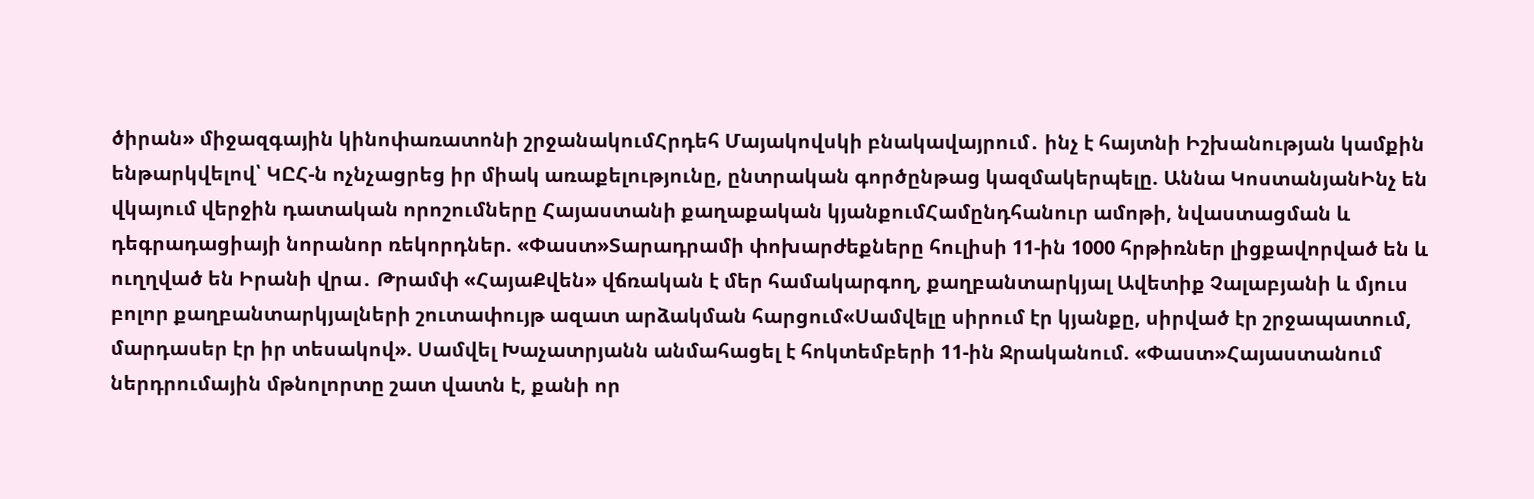ծիրան» միջազգային կինոփառատոնի շրջանակումՀրդեհ Մայակովսկի բնակավայրում․ ինչ է հայտնի Իշխանության կամքին ենթարկվելով՝ ԿԸՀ-ն ոչնչացրեց իր միակ առաքելությունը, ընտրական գործընթաց կազմակերպելը. Աննա ԿոստանյանԻնչ են վկայում վերջին դատական որոշումները Հայաստանի քաղաքական կյանքումՀամընդհանուր ամոթի, նվաստացման և դեգրադացիայի նորանոր ռեկորդներ. «Փաստ»Տարադրամի փոխարժեքները հուլիսի 11-ին 1000 հրթիռներ լիցքավորված են և ուղղված են Իրանի վրա․ Թրամփ «ՀայաՔվեն» վճռական է մեր համակարգող, քաղբանտարկյալ Ավետիք Չալաբյանի և մյուս բոլոր քաղբանտարկյալների շուտափույթ ազատ արձակման հարցում«Սամվելը սիրում էր կյանքը, սիրված էր շրջապատում, մարդասեր էր իր տեսակով». Սամվել Խաչատրյանն անմահացել է հոկտեմբերի 11-ին Ջրականում. «Փաստ»Հայաստանում ներդրումային մթնոլորտը շատ վատն է, քանի որ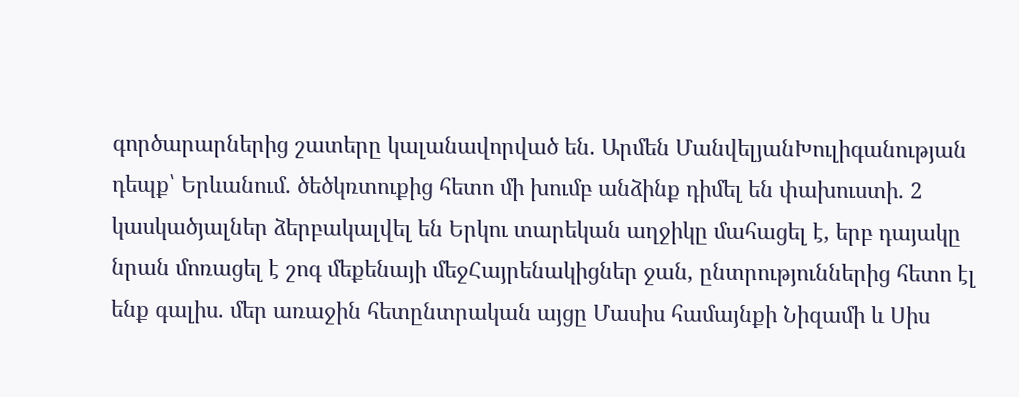գործարարներից շատերը կալանավորված են. Արմեն ՄանվելյանԽուլիգանության դեպք՝ Երևանում․ ծեծկռտուքից հետո մի խումբ անձինք դիմել են փախուստի․ 2 կասկածյալներ ձերբակալվել են Երկու տարեկան աղջիկը մահացել է, երբ դայակը նրան մոռացել է շոգ մեքենայի մեջՀայրենակիցներ ջան, ընտրություններից հետո էլ ենք գալիս. մեր առաջին հետընտրական այցը Մասիս համայնքի Նիզամի և Սիս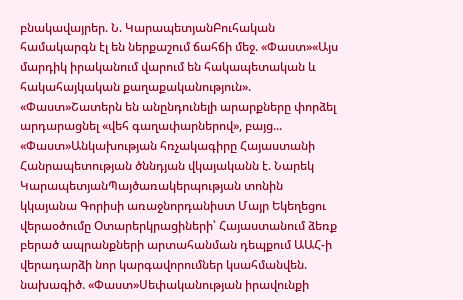բնակավայրեր. Ն. ԿարապետյանԲուհական համակարգն էլ են ներքաշում ճահճի մեջ. «Փաստ»«Այս մարդիկ իրականում վարում են հակապետական և հակահայկական քաղաքականություն». «Փաստ»Շատերն են անընդունելի արարքները փորձել արդարացնել «վեհ գաղափարներով», բայց... «Փաստ»Անկախության հռչակագիրը Հայաստանի Հանրապետության ծննդյան վկայականն է. Նարեկ ԿարապետյանՊայծառակերպության տոնին կկայանա Գորիսի առաջնորդանիստ Մայր Եկեղեցու վերաօծումը Օտարերկրացիների՝ Հայաստանում ձեռք բերած ապրանքների արտահանման դեպքում ԱԱՀ-ի վերադարձի նոր կարգավորումներ կսահմանվեն. նախագիծ. «Փաստ»Սեփականության իրավունքի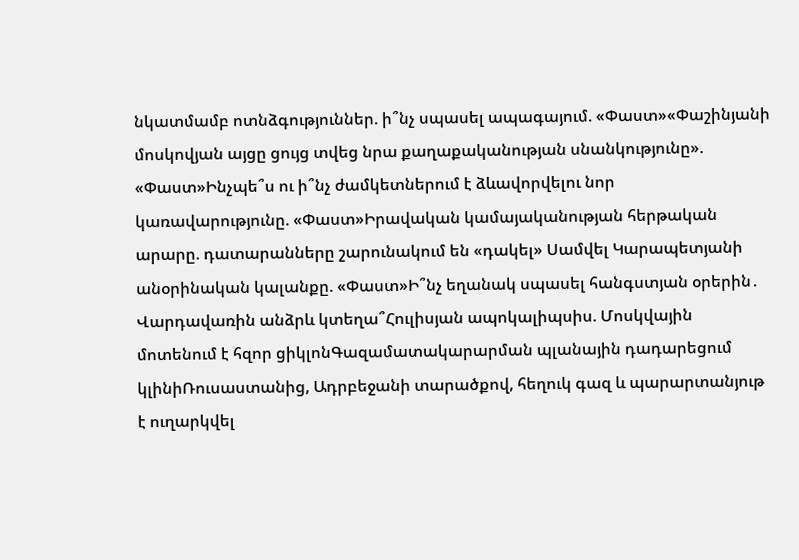նկատմամբ ոտնձգություններ. ի՞նչ սպասել ապագայում. «Փաստ»«Փաշինյանի մոսկովյան այցը ցույց տվեց նրա քաղաքականության սնանկությունը». «Փաստ»Ինչպե՞ս ու ի՞նչ ժամկետներում է ձևավորվելու նոր կառավարությունը. «Փաստ»Իրավական կամայականության հերթական արարը. դատարանները շարունակում են «դակել» Սամվել Կարապետյանի անօրինական կալանքը. «Փաստ»Ի՞նչ եղանակ սպասել հանգստյան օրերին․ Վարդավառին անձրև կտեղա՞Հուլիսյան ապոկալիպսիս. Մոսկվային մոտենում է հզոր ցիկլոնԳազամատակարարման պլանային դադարեցում կլինիՌուսաստանից, Ադրբեջանի տարածքով, հեղուկ գազ և պարարտանյութ է ուղարկվել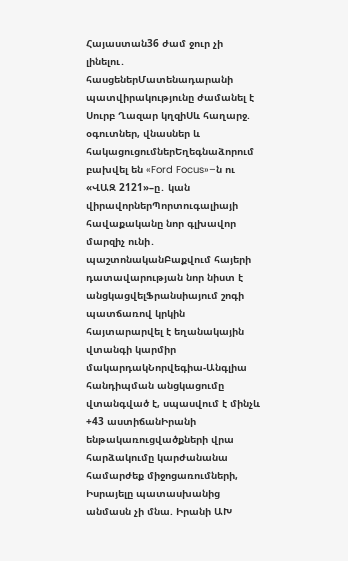Հայաստան36 ժամ ջուր չի լինելու․ հասցեներՄատենադարանի պատվիրակությունը ժամանել է Սուրբ Ղազար կղզիՍև հաղարջ. օգուտներ, վնասներ և հակացուցումներԵղեգնաձորում բախվել են «Ford Focus»–ն ու «ՎԱԶ 2121»–ը․ կան վիրավորներՊորտուգալիայի հավաքականը նոր գլխավոր մարզիչ ունի․ պաշտոնականԲաքվում հայերի դատավարության նոր նիստ է անցկացվելՖրանսիայում շոգի պատճառով կրկին հայտարարվել է եղանակային վտանգի կարմիր մակարդակՆորվեգիա-Անգլիա հանդիպման անցկացումը վտանգված է, սպասվում է մինչև +43 աստիճանԻրանի ենթակառուցվածքների վրա հարձակումը կարժանանա համարժեք միջոցառումների, Իսրայելը պատասխանից անմասն չի մնա. Իրանի ԱԽ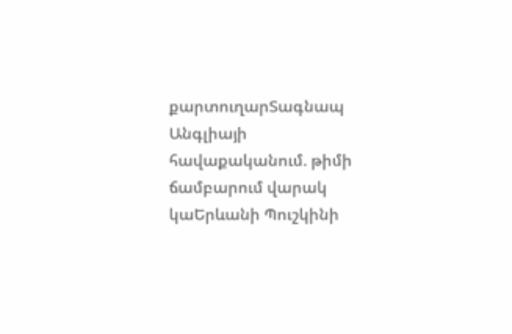քարտուղարՏագնապ Անգլիայի հավաքականում. թիմի ճամբարում վարակ կաԵրևանի Պուշկինի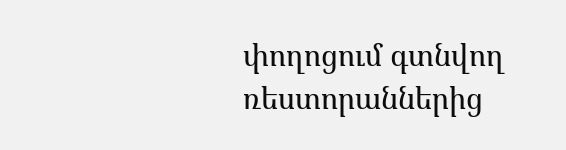փողոցում գտնվող ռեստորաններից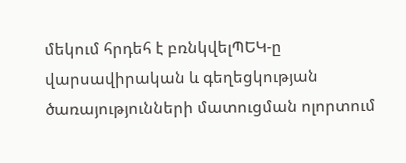մեկում հրդեհ է բռնկվելՊԵԿ-ը վարսավիրական և գեղեցկության ծառայությունների մատուցման ոլորտում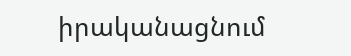իրականացնում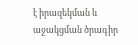է իրազեկման և աջակցման ծրագիր